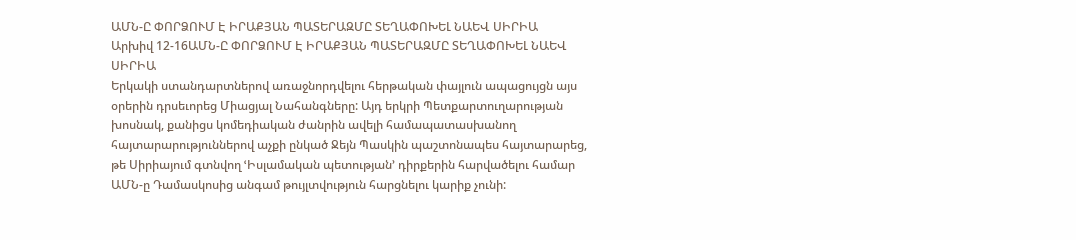ԱՄՆ-Ը ՓՈՐՁՈՒՄ Է ԻՐԱՔՅԱՆ ՊԱՏԵՐԱԶՄԸ ՏԵՂԱՓՈԽԵԼ ՆԱԵՎ ՍԻՐԻԱ
Արխիվ 12-16ԱՄՆ-Ը ՓՈՐՁՈՒՄ Է ԻՐԱՔՅԱՆ ՊԱՏԵՐԱԶՄԸ ՏԵՂԱՓՈԽԵԼ ՆԱԵՎ ՍԻՐԻԱ
Երկակի ստանդարտներով առաջնորդվելու հերթական փայլուն ապացույցն այս օրերին դրսեւորեց Միացյալ Նահանգները: Այդ երկրի Պետքարտուղարության խոսնակ, քանիցս կոմեդիական ժանրին ավելի համապատասխանող հայտարարություններով աչքի ընկած Ջեյն Պասկին պաշտոնապես հայտարարեց, թե Սիրիայում գտնվող ՙԻսլամական պետության՚ դիրքերին հարվածելու համար ԱՄՆ-ը Դամասկոսից անգամ թույլտվություն հարցնելու կարիք չունի: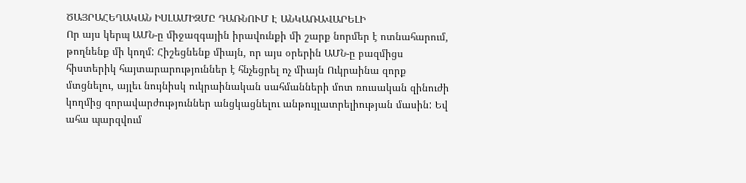ԾԱՅՐԱՀԵՂԱԿԱՆ ԻՍԼԱՄԻԶՄԸ ԴԱՌՆՈՒՄ Է ԱՆԿԱՌԱՎԱՐԵԼԻ
Որ այս կերպ ԱՄՆ-ը միջազգային իրավունքի մի շարք նորմեր է ոտնահարում, թողնենք մի կողմ: Հիշեցնենք միայն, որ այս օրերին ԱՄՆ-ը բազմիցս հիստերիկ հայտարարություններ է հնչեցրել ոչ միայն Ուկրաինա զորք մտցնելու, այլեւ նույնիսկ ուկրաինական սահմանների մոտ ռուսական զինուժի կողմից զորավարժություններ անցկացնելու անթույլատրելիության մասին: Եվ ահա պարզվում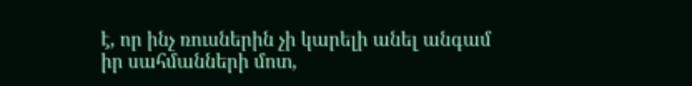է, որ ինչ ռուսներին չի կարելի անել անգամ իր սահմանների մոտ,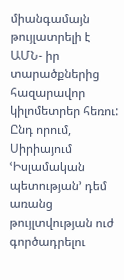միանգամայն թույլատրելի է ԱՄՆ- իր տարածքներից հազարավոր կիլոմետրեր հեռու: Ընդ որում, Սիրիայում ՙԻսլամական պետության՚ դեմ առանց թույլտվության ուժ գործադրելու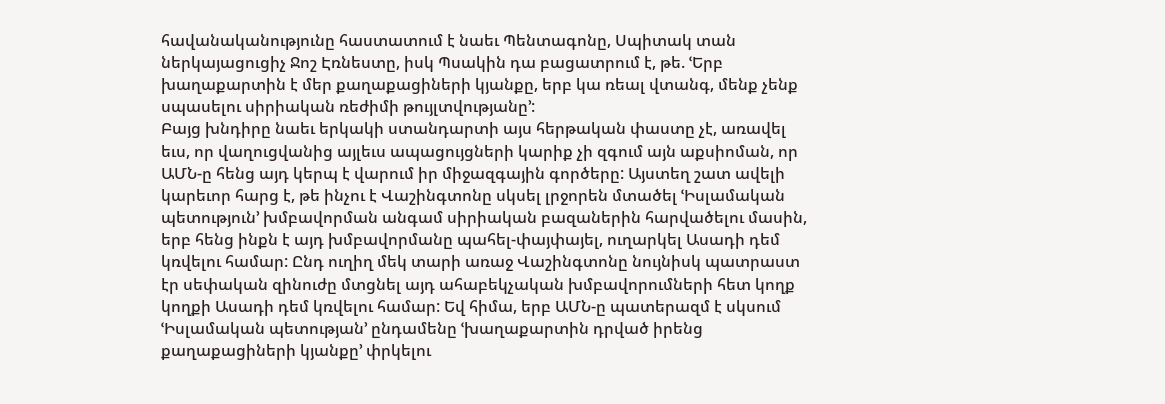հավանականությունը հաստատում է նաեւ Պենտագոնը, Սպիտակ տան ներկայացուցիչ Ջոշ Էռնեստը, իսկ Պսակին դա բացատրում է, թե. ՙԵրբ խաղաքարտին է մեր քաղաքացիների կյանքը, երբ կա ռեալ վտանգ, մենք չենք սպասելու սիրիական ռեժիմի թույլտվությանը՚:
Բայց խնդիրը նաեւ երկակի ստանդարտի այս հերթական փաստը չէ, առավել եւս, որ վաղուցվանից այլեւս ապացույցների կարիք չի զգում այն աքսիոման, որ ԱՄՆ-ը հենց այդ կերպ է վարում իր միջազգային գործերը: Այստեղ շատ ավելի կարեւոր հարց է, թե ինչու է Վաշինգտոնը սկսել լրջորեն մտածել ՙԻսլամական պետություն՚ խմբավորման անգամ սիրիական բազաներին հարվածելու մասին, երբ հենց ինքն է այդ խմբավորմանը պահել-փայփայել, ուղարկել Ասադի դեմ կռվելու համար: Ընդ ուղիղ մեկ տարի առաջ Վաշինգտոնը նույնիսկ պատրաստ էր սեփական զինուժը մտցնել այդ ահաբեկչական խմբավորումների հետ կողք կողքի Ասադի դեմ կռվելու համար: Եվ հիմա, երբ ԱՄՆ-ը պատերազմ է սկսում ՙԻսլամական պետության՚ ընդամենը ՙխաղաքարտին դրված իրենց քաղաքացիների կյանքը՚ փրկելու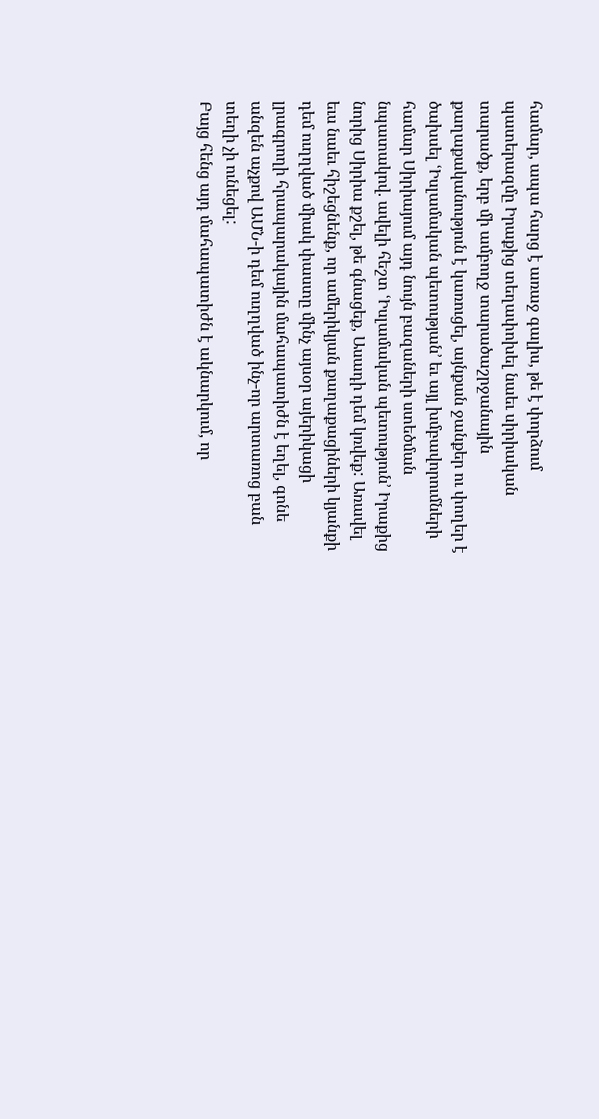համար, ապա հարց է առաջ գալիս, թե է փորձում պատերազմը Իրաքից տեղափոխել նաեւ սիրիական տարածք, երբ մի ամբողջ տարածաշրջանային քաղաքականություն է կառուցել, այնքան ջանքեր ու փողեր է ծախսել ՙԻսլամական պետության՚ եւ այլ խմբավորումների համար Սիրիայում այդ նույն բազաների ստեծման նպատակով. ավելի հեշտ ՙԻսլամական պետություն՚ Իրաքից նորից Սիրիա քշել, թե գնացեք, Ասադի դեմ կռվեք: Առավել եւս նաեւ հիշեցնենք, որ ամերիկյան քաղաքացիների կյանքի դեմ ուղղված միակ փաստը մինչ այսօր այերիկացի լրագրողի հրապարակային մահապատիժն է եղել, գոնե անզեն աչքով ԱՄՆ-ի դեմ ուղղված ինչ-որ արտառոց բան տեղի չի ունեցել:
Բայց հենց այդ մահապատիժն է ակնարկում, որ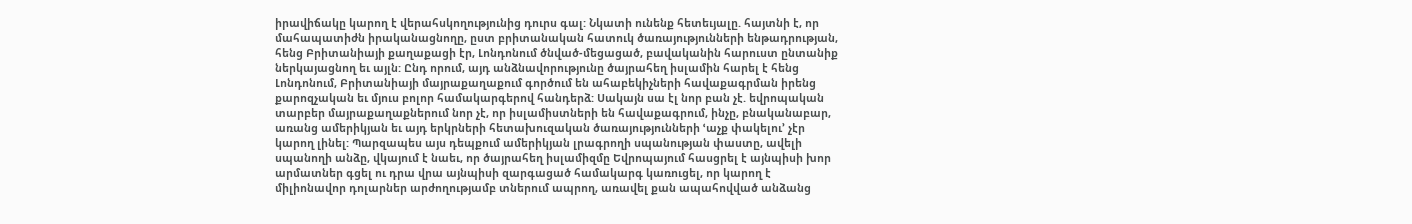իրավիճակը կարող է վերահսկողությունից դուրս գալ: Նկատի ունենք հետեւյալը. հայտնի է, որ մահապատիժն իրականացնողը, ըստ բրիտանական հատուկ ծառայությունների ենթադրության, հենց Բրիտանիայի քաղաքացի էր, Լոնդոնում ծնված-մեցացած, բավականին հարուստ ընտանիք ներկայացնող եւ այլն: Ընդ որում, այդ անձնավորությունը ծայրահեղ իսլամին հարել է հենց Լոնդոնում, Բրիտանիայի մայրաքաղաքում գործում են ահաբեկիչների հավաքագրման իրենց քարոզչական եւ մյուս բոլոր համակարգերով հանդերձ: Սակայն սա էլ նոր բան չէ. եվրոպական տարբեր մայրաքաղաքներում նոր չէ, որ իսլամիստների են հավաքագրում, ինչը, բնականաբար, առանց ամերիկյան եւ այդ երկրների հետախուզական ծառայությունների ՙաչք փակելու՚ չէր կարող լինել: Պարզապես այս դեպքում ամերիկյան լրագրողի սպանության փաստը, ավելի սպանողի անձը, վկայում է նաեւ, որ ծայրահեղ իսլամիզմը Եվրոպայում հասցրել է այնպիսի խոր արմատներ գցել ու դրա վրա այնպիսի զարգացած համակարգ կառուցել, որ կարող է միլիոնավոր դոլարներ արժողությամբ տներում ապրող, առավել քան ապահովված անձանց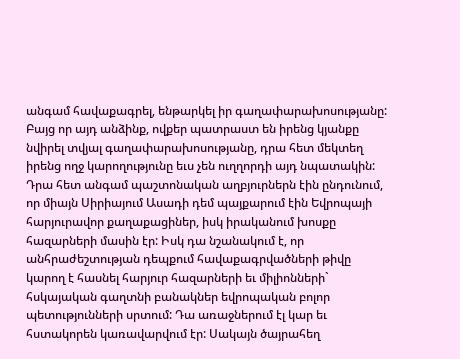անգամ հավաքագրել, ենթարկել իր գաղափարախոսությանը: Բայց որ այդ անձինք, ովքեր պատրաստ են իրենց կյանքը նվիրել տվյալ գաղափարախոսությանը, դրա հետ մեկտեղ իրենց ողջ կարողությունը եւս չեն ուղղորդի այդ նպատակին: Դրա հետ անգամ պաշտոնական աղբյուրներն էին ընդունում, որ միայն Սիրիայում Ասադի դեմ պայքարում էին Եվրոպայի հարյուրավոր քաղաքացիներ, իսկ իրականում խոսքը հազարների մասին էր: Իսկ դա նշանակում է, որ անհրաժեշտության դեպքում հավաքագրվածների թիվը կարող է հասնել հարյուր հազարների եւ միլիոնների` հսկայական գաղտնի բանակներ եվրոպական բոլոր պետությունների սրտում: Դա առաջներում էլ կար եւ հստակորեն կառավարվում էր: Սակայն ծայրահեղ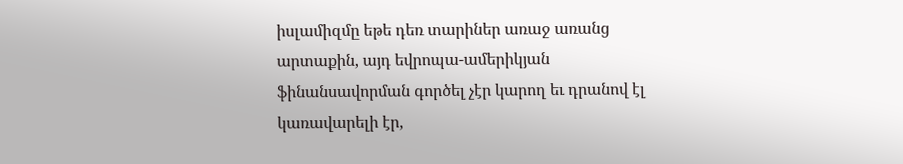իսլամիզմը եթե դեռ տարիներ առաջ առանց արտաքին, այդ եվրոպա-ամերիկյան ֆինանսավորման գործել չէր կարող եւ դրանով էլ կառավարելի էր,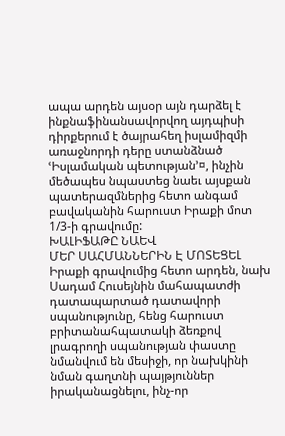ապա արդեն այսօր այն դարձել է ինքնաֆինանսավորվող այդպիսի դիրքերում է ծայրահեղ իսլամիզմի առաջնորդի դերը ստանձնած ՙԻսլամական պետության՚¤, ինչին մեծապես նպաստեց նաեւ այսքան պատերազմներից հետո անգամ բավականին հարուստ Իրաքի մոտ 1/3-ի գրավումը:
ԽԱԼԻՖԱԹԸ ՆԱԵՎ
ՄԵՐ ՍԱՀՄԱՆՆԵՐԻՆ Է ՄՈՏԵՑԵԼ
Իրաքի գրավումից հետո արդեն, նախ Սադամ Հուսեյնին մահապատժի դատապարտած դատավորի սպանությունը, հենց հարուստ բրիտանահպատակի ձեռքով լրագրողի սպանության փաստը նմանվում են մեսիջի, որ նախկինի նման գաղտնի պայթյուններ իրականացնելու, ինչ-որ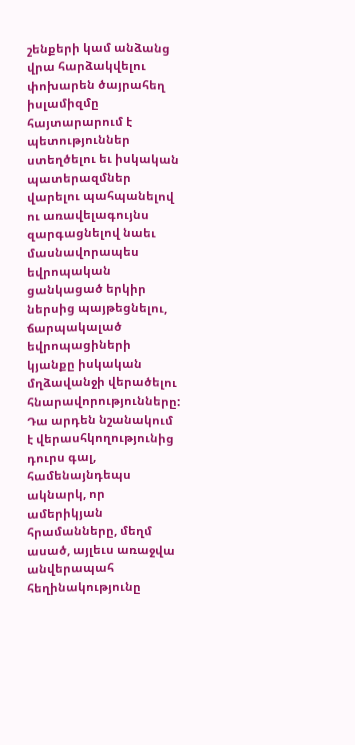շենքերի կամ անձանց վրա հարձակվելու փոխարեն ծայրահեղ իսլամիզմը հայտարարում է պետություններ ստեղծելու եւ իսկական պատերազմներ վարելու պահպանելով ու առավելագույնս զարգացնելով նաեւ մասնավորապես եվրոպական ցանկացած երկիր ներսից պայթեցնելու, ճարպակալած եվրոպացիների կյանքը իսկական մղձավանջի վերածելու հնարավորությունները: Դա արդեն նշանակում է վերասհկողությունից դուրս գալ, համենայնդեպս ակնարկ, որ ամերիկյան հրամանները, մեղմ ասած, այլեւս առաջվա անվերապահ հեղինակությունը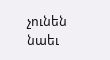չունեն նաեւ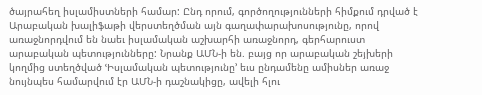ծայրահեղ իսլամիստների համար: Ընդ որում, գործողությունների հիմքում դրված է Արաբական խալիֆաթի վերստեղծման այն գաղափարախոսությունը, որով առաջնորդվում են նաեւ իսլամական աշխարհի առաջնորդ, գերհարուստ արաբական պետությունները: Նրանք ԱՄՆ-ի են. բայց որ արաբական շեյխերի կողմից ստեղծված ՙԻսլամական պետությունը՚ եւս ընդամենը ամիսներ առաջ նույնպես համարվում էր ԱՄՆ-ի դաշնակիցը, ավելի հլու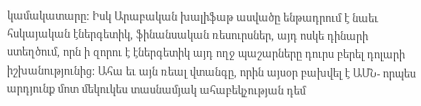կամակատարը: Իսկ Արաբական խալիֆաթ ասվածը ենթադրում է նաեւ հսկայական էներգետիկ, ֆինանսական ռեսուրսներ, այդ ոսկե դինարի ստեղծում, որն ի զորու է էներգետիկ այդ ողջ պաշարները դուրս բերել դոլարի իշխանությունից: Ահա եւ այն ռեալ վտանգը, որին այսօր բախվել է ԱՄՆ- որպես արդյունք մոտ մեկուկես տասնամյակ ահաբեկչության դեմ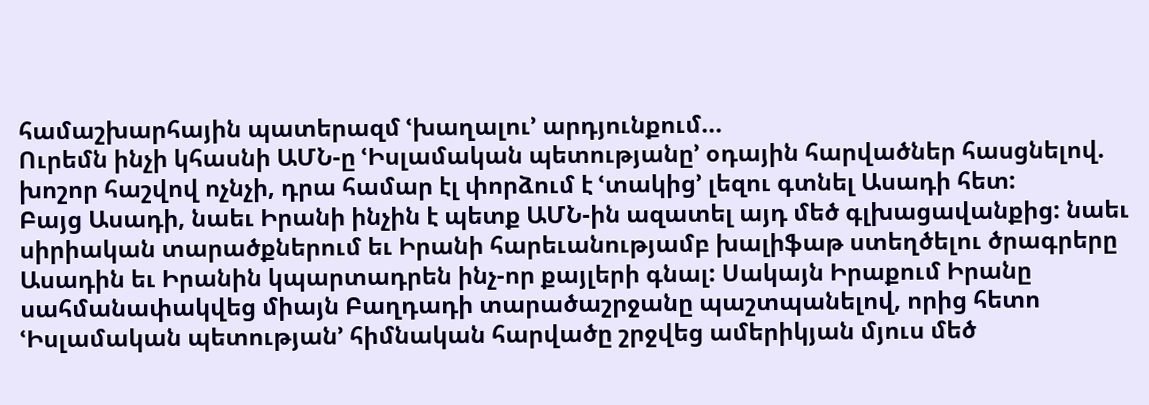համաշխարհային պատերազմ ՙխաղալու՚ արդյունքում...
Ուրեմն ինչի կհասնի ԱՄՆ-ը ՙԻսլամական պետությանը՚ օդային հարվածներ հասցնելով. խոշոր հաշվով ոչնչի, դրա համար էլ փորձում է ՙտակից՚ լեզու գտնել Ասադի հետ:
Բայց Ասադի, նաեւ Իրանի ինչին է պետք ԱՄՆ-ին ազատել այդ մեծ գլխացավանքից: նաեւ սիրիական տարածքներում եւ Իրանի հարեւանությամբ խալիֆաթ ստեղծելու ծրագրերը Ասադին եւ Իրանին կպարտադրեն ինչ-որ քայլերի գնալ: Սակայն Իրաքում Իրանը սահմանափակվեց միայն Բաղդադի տարածաշրջանը պաշտպանելով, որից հետո ՙԻսլամական պետության՚ հիմնական հարվածը շրջվեց ամերիկյան մյուս մեծ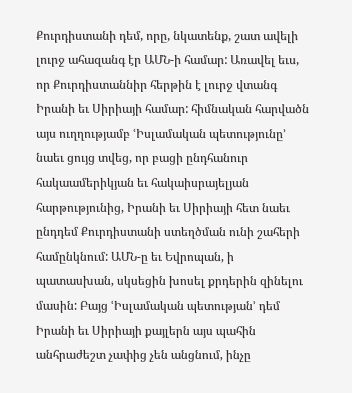Քուրդիստանի դեմ, որը, նկատենք, շատ ավելի լուրջ ահազանգ էր ԱՄՆ-ի համար: Առավել եւս, որ Քուրդիստաննիր հերթին է լուրջ վտանգ Իրանի եւ Սիրիայի համար: հիմնական հարվածն այս ուղղությամբ ՙԻսլամական պետությունը՚ նաեւ ցույց տվեց, որ բացի ընդհանուր հակաամերիկյան եւ հակաիսրայելյան հարթությունից, Իրանի եւ Սիրիայի հետ նաեւ ընդդեմ Քուրդիստանի ստեղծման ունի շահերի համընկնում: ԱՄՆ-ը եւ Եվրոպան, ի պատասխան, սկսեցին խոսել քրդերին զինելու մասին: Բայց ՙԻսլամական պետության՚ դեմ Իրանի եւ Սիրիայի քայլերն այս պահին անհրաժեշտ չափից չեն անցնում, ինչը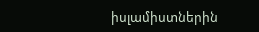իսլամիստներին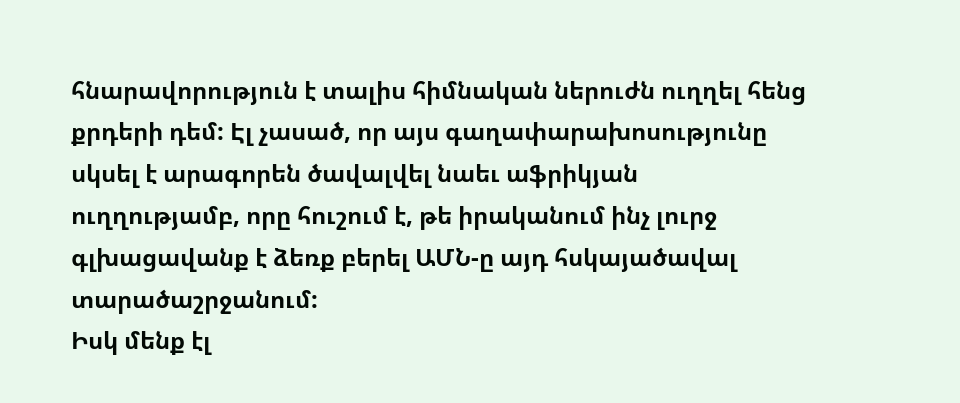հնարավորություն է տալիս հիմնական ներուժն ուղղել հենց քրդերի դեմ: Էլ չասած, որ այս գաղափարախոսությունը սկսել է արագորեն ծավալվել նաեւ աֆրիկյան ուղղությամբ, որը հուշում է, թե իրականում ինչ լուրջ գլխացավանք է ձեռք բերել ԱՄՆ-ը այդ հսկայածավալ տարածաշրջանում:
Իսկ մենք էլ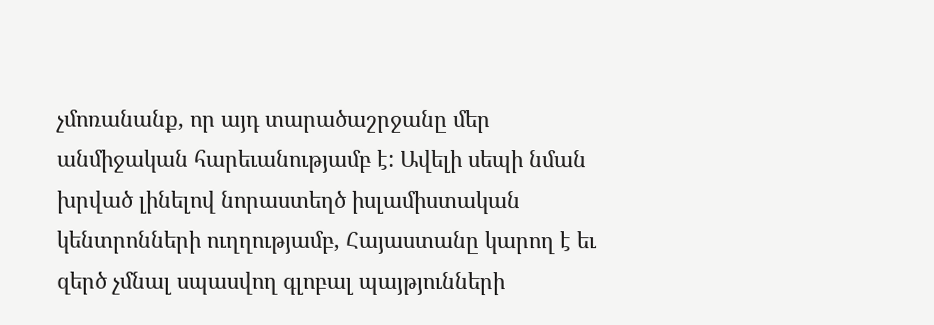չմոռանանք, որ այդ տարածաշրջանը մեր անմիջական հարեւանությամբ է: Ավելի սեպի նման խրված լինելով նորաստեղծ իսլամիստական կենտրոնների ուղղությամբ, Հայաստանը կարող է եւ զերծ չմնալ սպասվող գլոբալ պայթյունների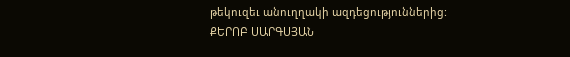թեկուզեւ անուղղակի ազդեցություններից:
ՔԵՐՈԲ ՍԱՐԳՍՅԱՆ